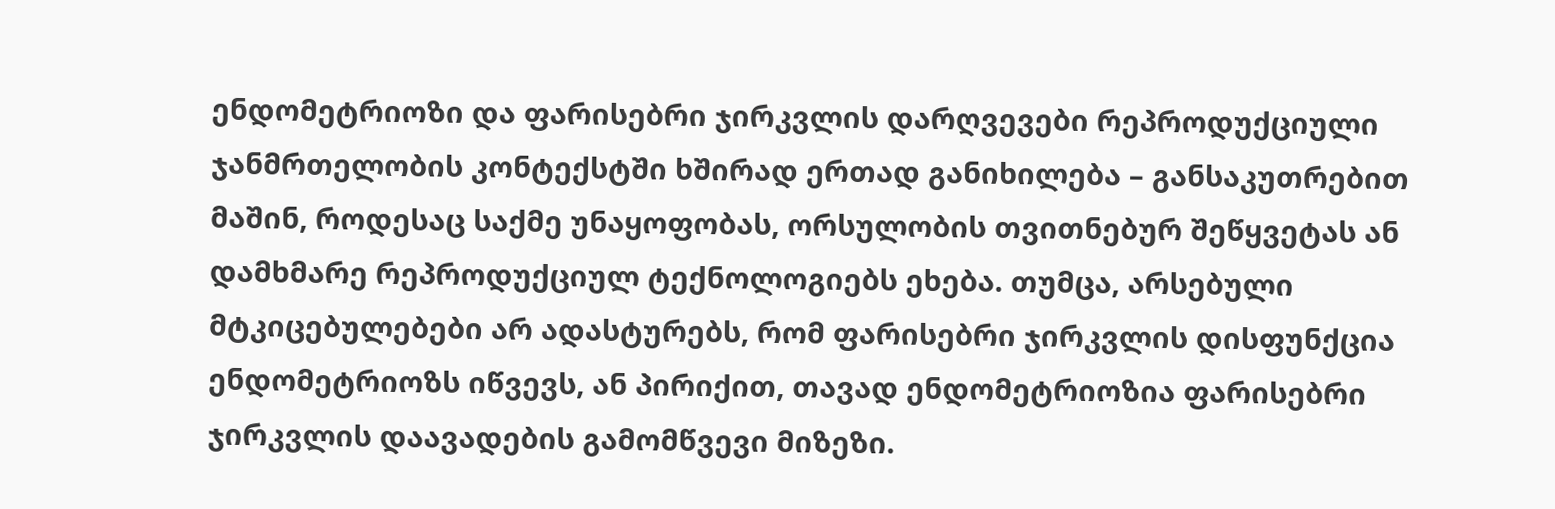ენდომეტრიოზი და ფარისებრი ჯირკვლის დარღვევები რეპროდუქციული ჯანმრთელობის კონტექსტში ხშირად ერთად განიხილება – განსაკუთრებით მაშინ, როდესაც საქმე უნაყოფობას, ორსულობის თვითნებურ შეწყვეტას ან დამხმარე რეპროდუქციულ ტექნოლოგიებს ეხება. თუმცა, არსებული მტკიცებულებები არ ადასტურებს, რომ ფარისებრი ჯირკვლის დისფუნქცია ენდომეტრიოზს იწვევს, ან პირიქით, თავად ენდომეტრიოზია ფარისებრი ჯირკვლის დაავადების გამომწვევი მიზეზი.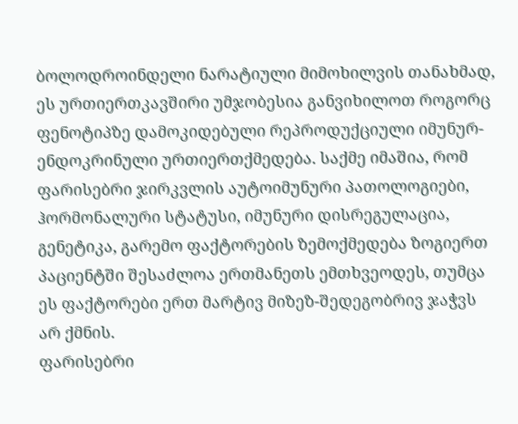ბოლოდროინდელი ნარატიული მიმოხილვის თანახმად, ეს ურთიერთკავშირი უმჯობესია განვიხილოთ როგორც ფენოტიპზე დამოკიდებული რეპროდუქციული იმუნურ-ენდოკრინული ურთიერთქმედება. საქმე იმაშია, რომ ფარისებრი ჯირკვლის აუტოიმუნური პათოლოგიები, ჰორმონალური სტატუსი, იმუნური დისრეგულაცია, გენეტიკა, გარემო ფაქტორების ზემოქმედება ზოგიერთ პაციენტში შესაძლოა ერთმანეთს ემთხვეოდეს, თუმცა ეს ფაქტორები ერთ მარტივ მიზეზ-შედეგობრივ ჯაჭვს არ ქმნის.
ფარისებრი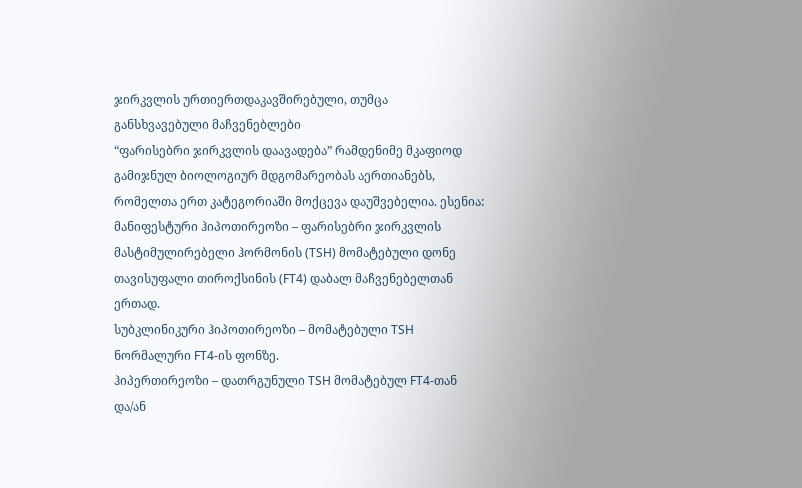ჯირკვლის ურთიერთდაკავშირებული, თუმცა განსხვავებული მაჩვენებლები
“ფარისებრი ჯირკვლის დაავადება” რამდენიმე მკაფიოდ გამიჯნულ ბიოლოგიურ მდგომარეობას აერთიანებს, რომელთა ერთ კატეგორიაში მოქცევა დაუშვებელია. ესენია:
მანიფესტური ჰიპოთირეოზი – ფარისებრი ჯირკვლის მასტიმულირებელი ჰორმონის (TSH) მომატებული დონე თავისუფალი თიროქსინის (FT4) დაბალ მაჩვენებელთან ერთად.
სუბკლინიკური ჰიპოთირეოზი – მომატებული TSH ნორმალური FT4-ის ფონზე.
ჰიპერთირეოზი – დათრგუნული TSH მომატებულ FT4-თან და/ან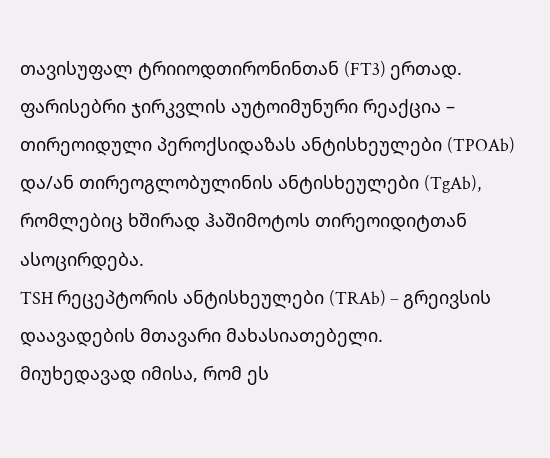თავისუფალ ტრიიოდთირონინთან (FT3) ერთად.
ფარისებრი ჯირკვლის აუტოიმუნური რეაქცია – თირეოიდული პეროქსიდაზას ანტისხეულები (TPOAb) და/ან თირეოგლობულინის ანტისხეულები (TgAb), რომლებიც ხშირად ჰაშიმოტოს თირეოიდიტთან ასოცირდება.
TSH რეცეპტორის ანტისხეულები (TRAb) – გრეივსის დაავადების მთავარი მახასიათებელი.
მიუხედავად იმისა, რომ ეს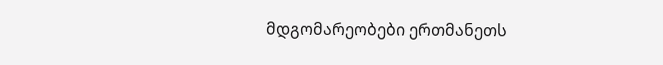მდგომარეობები ერთმანეთს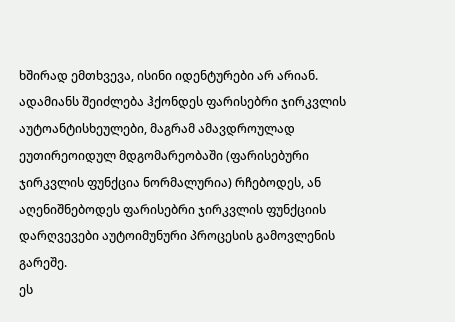ხშირად ემთხვევა, ისინი იდენტურები არ არიან. ადამიანს შეიძლება ჰქონდეს ფარისებრი ჯირკვლის აუტოანტისხეულები, მაგრამ ამავდროულად ეუთირეოიდულ მდგომარეობაში (ფარისებური ჯირკვლის ფუნქცია ნორმალურია) რჩებოდეს, ან აღენიშნებოდეს ფარისებრი ჯირკვლის ფუნქციის დარღვევები აუტოიმუნური პროცესის გამოვლენის გარეშე.
ეს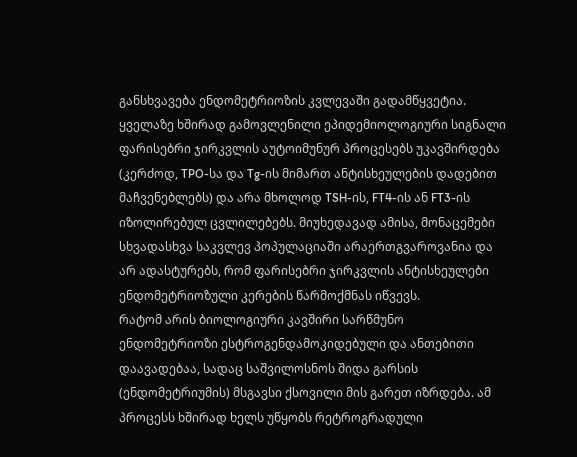განსხვავება ენდომეტრიოზის კვლევაში გადამწყვეტია. ყველაზე ხშირად გამოვლენილი ეპიდემიოლოგიური სიგნალი ფარისებრი ჯირკვლის აუტოიმუნურ პროცესებს უკავშირდება (კერძოდ, TPO-სა და Tg-ის მიმართ ანტისხეულების დადებით მაჩვენებლებს) და არა მხოლოდ TSH-ის, FT4-ის ან FT3-ის იზოლირებულ ცვლილებებს. მიუხედავად ამისა, მონაცემები სხვადასხვა საკვლევ პოპულაციაში არაერთგვაროვანია და არ ადასტურებს, რომ ფარისებრი ჯირკვლის ანტისხეულები ენდომეტრიოზული კერების წარმოქმნას იწვევს.
რატომ არის ბიოლოგიური კავშირი სარწმუნო
ენდომეტრიოზი ესტროგენდამოკიდებული და ანთებითი დაავადებაა, სადაც საშვილოსნოს შიდა გარსის (ენდომეტრიუმის) მსგავსი ქსოვილი მის გარეთ იზრდება. ამ პროცესს ხშირად ხელს უწყობს რეტროგრადული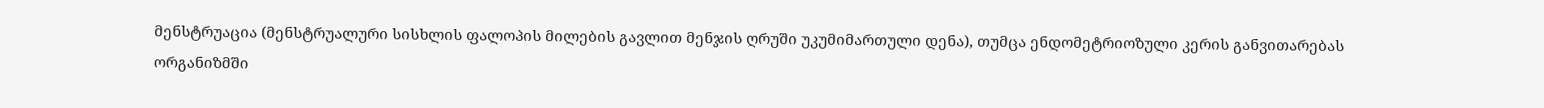მენსტრუაცია (მენსტრუალური სისხლის ფალოპის მილების გავლით მენჯის ღრუში უკუმიმართული დენა), თუმცა ენდომეტრიოზული კერის განვითარებას ორგანიზმში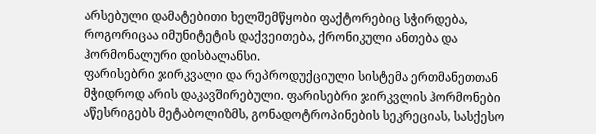არსებული დამატებითი ხელშემწყობი ფაქტორებიც სჭირდება, როგორიცაა იმუნიტეტის დაქვეითება, ქრონიკული ანთება და ჰორმონალური დისბალანსი.
ფარისებრი ჯირკვალი და რეპროდუქციული სისტემა ერთმანეთთან მჭიდროდ არის დაკავშირებული. ფარისებრი ჯირკვლის ჰორმონები აწესრიგებს მეტაბოლიზმს, გონადოტროპინების სეკრეციას, სასქესო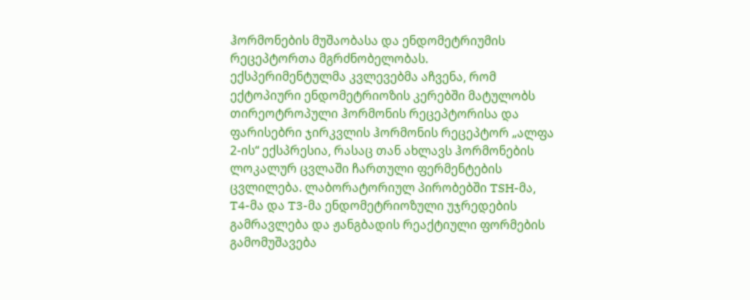ჰორმონების მუშაობასა და ენდომეტრიუმის რეცეპტორთა მგრძნობელობას.
ექსპერიმენტულმა კვლევებმა აჩვენა, რომ ექტოპიური ენდომეტრიოზის კერებში მატულობს თირეოტროპული ჰორმონის რეცეპტორისა და ფარისებრი ჯირკვლის ჰორმონის რეცეპტორ „ალფა 2-ის“ ექსპრესია, რასაც თან ახლავს ჰორმონების ლოკალურ ცვლაში ჩართული ფერმენტების ცვლილება. ლაბორატორიულ პირობებში TSH-მა, T4-მა და T3-მა ენდომეტრიოზული უჯრედების გამრავლება და ჟანგბადის რეაქტიული ფორმების გამომუშავება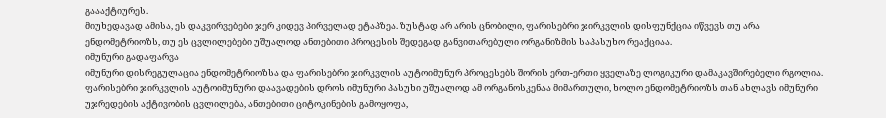გაააქტიურეს.
მიუხედავად ამისა, ეს დაკვირვებები ჯერ კიდევ პირველად ეტაპზეა. ზუსტად არ არის ცნობილი, ფარისებრი ჯირკვლის დისფუნქცია იწვევს თუ არა ენდომეტრიოზს, თუ ეს ცვლილებები უშუალოდ ანთებითი პროცესის შედეგად განვითარებული ორგანიზმის საპასუხო რეაქციაა.
იმუნური გადაფარვა
იმუნური დისრეგულაცია ენდომეტრიოზსა და ფარისებრი ჯირკვლის აუტოიმუნურ პროცესებს შორის ერთ-ერთი ყველაზე ლოგიკური დამაკავშირებელი რგოლია.
ფარისებრი ჯირკვლის აუტოიმუნური დაავადების დროს იმუნური პასუხი უშუალოდ ამ ორგანოსკენაა მიმართული, ხოლო ენდომეტრიოზს თან ახლავს იმუნური უჯრედების აქტივობის ცვლილება, ანთებითი ციტოკინების გამოყოფა,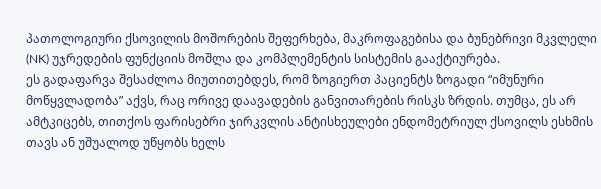პათოლოგიური ქსოვილის მოშორების შეფერხება, მაკროფაგებისა და ბუნებრივი მკვლელი (NK) უჯრედების ფუნქციის მოშლა და კომპლემენტის სისტემის გააქტიურება.
ეს გადაფარვა შესაძლოა მიუთითებდეს, რომ ზოგიერთ პაციენტს ზოგადი “იმუნური მოწყვლადობა” აქვს, რაც ორივე დაავადების განვითარების რისკს ზრდის. თუმცა, ეს არ ამტკიცებს, თითქოს ფარისებრი ჯირკვლის ანტისხეულები ენდომეტრიულ ქსოვილს ესხმის თავს ან უშუალოდ უწყობს ხელს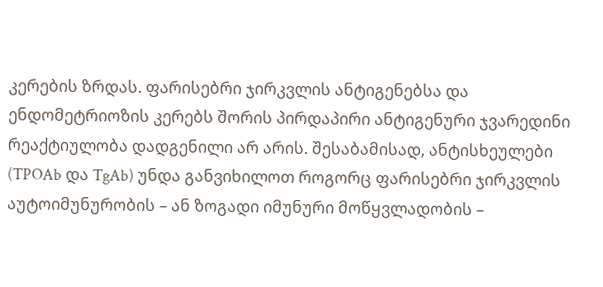კერების ზრდას. ფარისებრი ჯირკვლის ანტიგენებსა და ენდომეტრიოზის კერებს შორის პირდაპირი ანტიგენური ჯვარედინი რეაქტიულობა დადგენილი არ არის. შესაბამისად, ანტისხეულები (TPOAb და TgAb) უნდა განვიხილოთ როგორც ფარისებრი ჯირკვლის აუტოიმუნურობის – ან ზოგადი იმუნური მოწყვლადობის –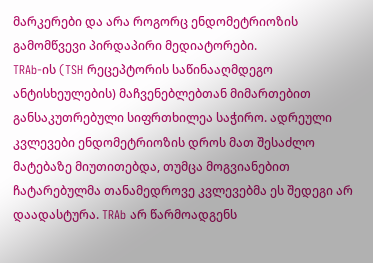მარკერები და არა როგორც ენდომეტრიოზის გამომწვევი პირდაპირი მედიატორები.
TRAb-ის (TSH რეცეპტორის საწინააღმდეგო ანტისხეულების) მაჩვენებლებთან მიმართებით განსაკუთრებული სიფრთხილეა საჭირო. ადრეული კვლევები ენდომეტრიოზის დროს მათ შესაძლო მატებაზე მიუთითებდა, თუმცა მოგვიანებით ჩატარებულმა თანამედროვე კვლევებმა ეს შედეგი არ დაადასტურა. TRAb არ წარმოადგენს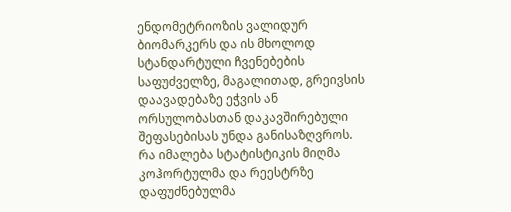ენდომეტრიოზის ვალიდურ ბიომარკერს და ის მხოლოდ სტანდარტული ჩვენებების საფუძველზე, მაგალითად, გრეივსის დაავადებაზე ეჭვის ან ორსულობასთან დაკავშირებული შეფასებისას უნდა განისაზღვროს.
რა იმალება სტატისტიკის მიღმა
კოჰორტულმა და რეესტრზე დაფუძნებულმა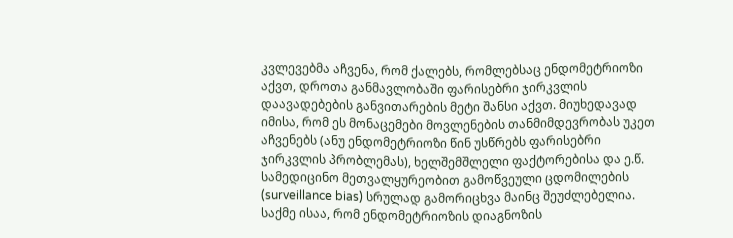კვლევებმა აჩვენა, რომ ქალებს, რომლებსაც ენდომეტრიოზი აქვთ, დროთა განმავლობაში ფარისებრი ჯირკვლის დაავადებების განვითარების მეტი შანსი აქვთ. მიუხედავად იმისა, რომ ეს მონაცემები მოვლენების თანმიმდევრობას უკეთ აჩვენებს (ანუ ენდომეტრიოზი წინ უსწრებს ფარისებრი ჯირკვლის პრობლემას), ხელშემშლელი ფაქტორებისა და ე.წ. სამედიცინო მეთვალყურეობით გამოწვეული ცდომილების (surveillance bias) სრულად გამორიცხვა მაინც შეუძლებელია.
საქმე ისაა, რომ ენდომეტრიოზის დიაგნოზის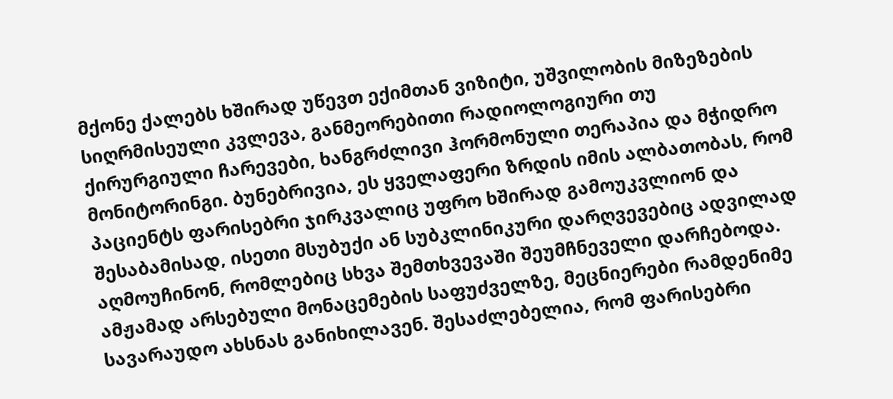მქონე ქალებს ხშირად უწევთ ექიმთან ვიზიტი, უშვილობის მიზეზების სიღრმისეული კვლევა, განმეორებითი რადიოლოგიური თუ ქირურგიული ჩარევები, ხანგრძლივი ჰორმონული თერაპია და მჭიდრო მონიტორინგი. ბუნებრივია, ეს ყველაფერი ზრდის იმის ალბათობას, რომ პაციენტს ფარისებრი ჯირკვალიც უფრო ხშირად გამოუკვლიონ და შესაბამისად, ისეთი მსუბუქი ან სუბკლინიკური დარღვევებიც ადვილად აღმოუჩინონ, რომლებიც სხვა შემთხვევაში შეუმჩნეველი დარჩებოდა.
ამჟამად არსებული მონაცემების საფუძველზე, მეცნიერები რამდენიმე სავარაუდო ახსნას განიხილავენ. შესაძლებელია, რომ ფარისებრი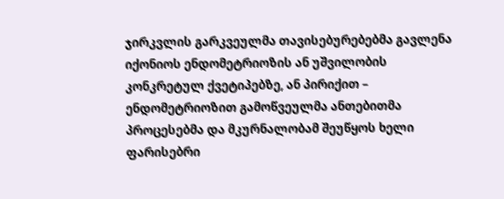ჯირკვლის გარკვეულმა თავისებურებებმა გავლენა იქონიოს ენდომეტრიოზის ან უშვილობის კონკრეტულ ქვეტიპებზე, ან პირიქით – ენდომეტრიოზით გამოწვეულმა ანთებითმა პროცესებმა და მკურნალობამ შეუწყოს ხელი ფარისებრი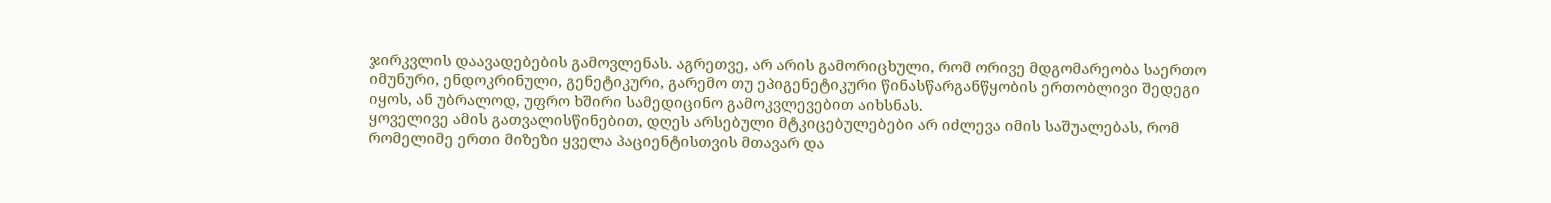ჯირკვლის დაავადებების გამოვლენას. აგრეთვე, არ არის გამორიცხული, რომ ორივე მდგომარეობა საერთო იმუნური, ენდოკრინული, გენეტიკური, გარემო თუ ეპიგენეტიკური წინასწარგანწყობის ერთობლივი შედეგი იყოს, ან უბრალოდ, უფრო ხშირი სამედიცინო გამოკვლევებით აიხსნას.
ყოველივე ამის გათვალისწინებით, დღეს არსებული მტკიცებულებები არ იძლევა იმის საშუალებას, რომ რომელიმე ერთი მიზეზი ყველა პაციენტისთვის მთავარ და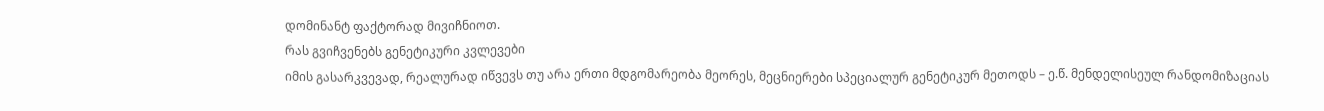დომინანტ ფაქტორად მივიჩნიოთ.
რას გვიჩვენებს გენეტიკური კვლევები
იმის გასარკვევად, რეალურად იწვევს თუ არა ერთი მდგომარეობა მეორეს, მეცნიერები სპეციალურ გენეტიკურ მეთოდს – ე.წ. მენდელისეულ რანდომიზაციას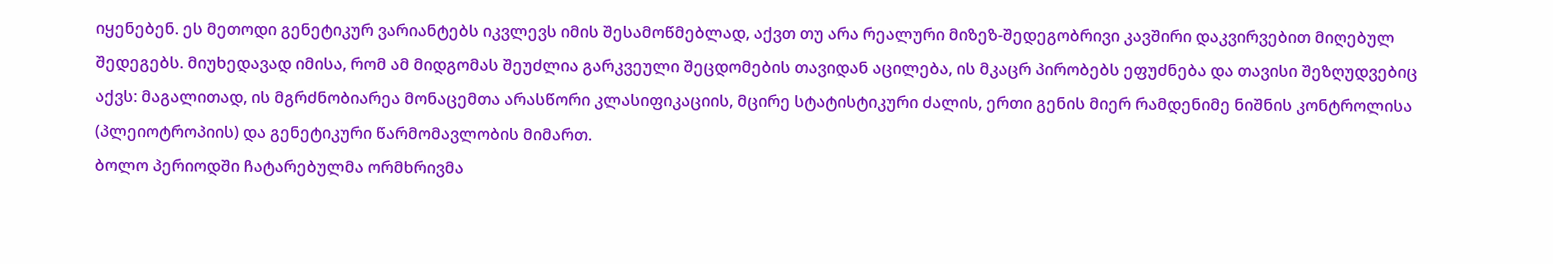იყენებენ. ეს მეთოდი გენეტიკურ ვარიანტებს იკვლევს იმის შესამოწმებლად, აქვთ თუ არა რეალური მიზეზ-შედეგობრივი კავშირი დაკვირვებით მიღებულ შედეგებს. მიუხედავად იმისა, რომ ამ მიდგომას შეუძლია გარკვეული შეცდომების თავიდან აცილება, ის მკაცრ პირობებს ეფუძნება და თავისი შეზღუდვებიც აქვს: მაგალითად, ის მგრძნობიარეა მონაცემთა არასწორი კლასიფიკაციის, მცირე სტატისტიკური ძალის, ერთი გენის მიერ რამდენიმე ნიშნის კონტროლისა (პლეიოტროპიის) და გენეტიკური წარმომავლობის მიმართ.
ბოლო პერიოდში ჩატარებულმა ორმხრივმა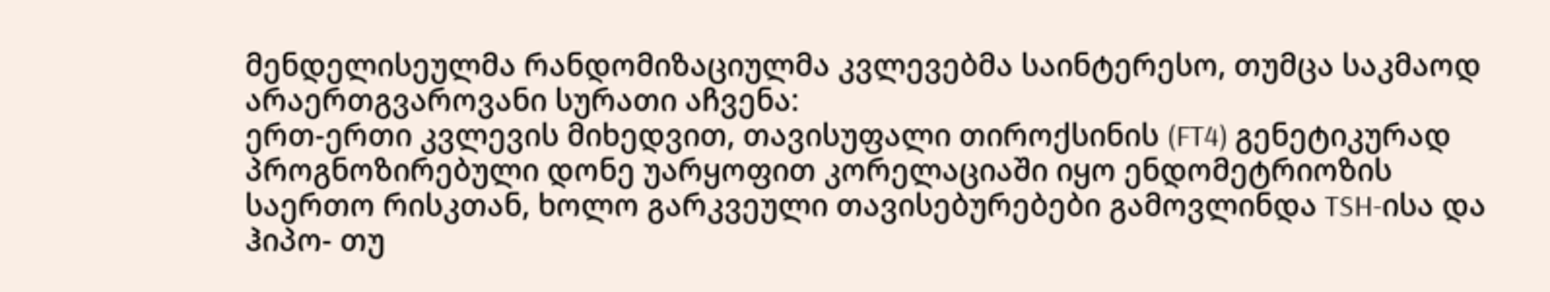მენდელისეულმა რანდომიზაციულმა კვლევებმა საინტერესო, თუმცა საკმაოდ არაერთგვაროვანი სურათი აჩვენა:
ერთ-ერთი კვლევის მიხედვით, თავისუფალი თიროქსინის (FT4) გენეტიკურად პროგნოზირებული დონე უარყოფით კორელაციაში იყო ენდომეტრიოზის საერთო რისკთან, ხოლო გარკვეული თავისებურებები გამოვლინდა TSH-ისა და ჰიპო- თუ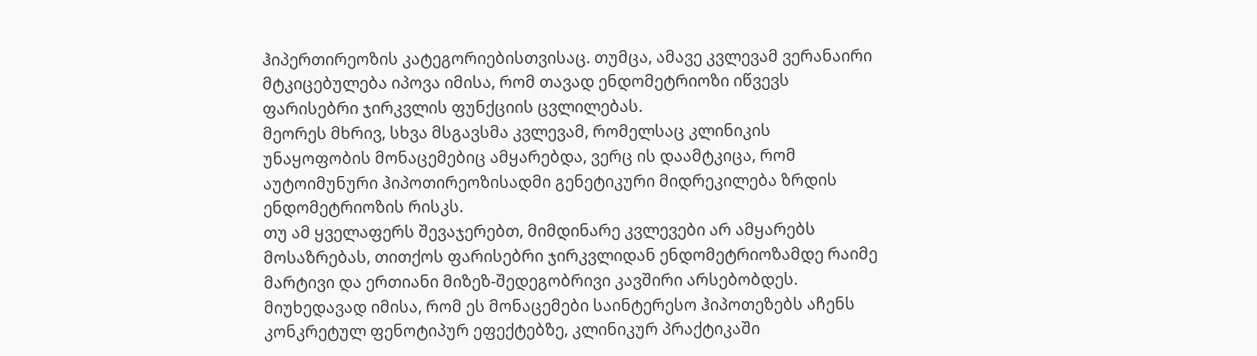ჰიპერთირეოზის კატეგორიებისთვისაც. თუმცა, ამავე კვლევამ ვერანაირი მტკიცებულება იპოვა იმისა, რომ თავად ენდომეტრიოზი იწვევს ფარისებრი ჯირკვლის ფუნქციის ცვლილებას.
მეორეს მხრივ, სხვა მსგავსმა კვლევამ, რომელსაც კლინიკის უნაყოფობის მონაცემებიც ამყარებდა, ვერც ის დაამტკიცა, რომ აუტოიმუნური ჰიპოთირეოზისადმი გენეტიკური მიდრეკილება ზრდის ენდომეტრიოზის რისკს.
თუ ამ ყველაფერს შევაჯერებთ, მიმდინარე კვლევები არ ამყარებს მოსაზრებას, თითქოს ფარისებრი ჯირკვლიდან ენდომეტრიოზამდე რაიმე მარტივი და ერთიანი მიზეზ-შედეგობრივი კავშირი არსებობდეს. მიუხედავად იმისა, რომ ეს მონაცემები საინტერესო ჰიპოთეზებს აჩენს კონკრეტულ ფენოტიპურ ეფექტებზე, კლინიკურ პრაქტიკაში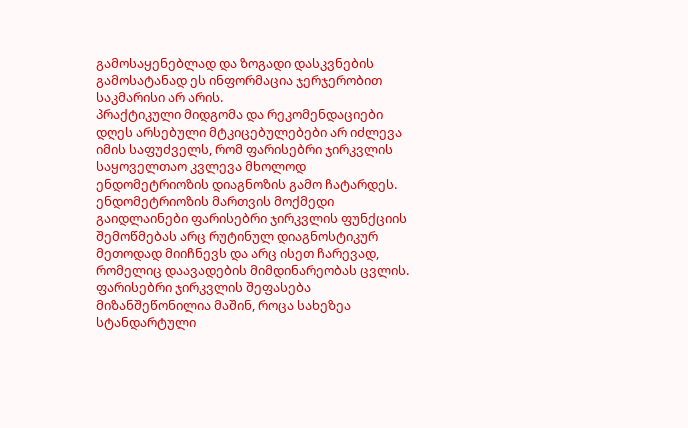გამოსაყენებლად და ზოგადი დასკვნების გამოსატანად ეს ინფორმაცია ჯერჯერობით საკმარისი არ არის.
პრაქტიკული მიდგომა და რეკომენდაციები
დღეს არსებული მტკიცებულებები არ იძლევა იმის საფუძველს, რომ ფარისებრი ჯირკვლის საყოველთაო კვლევა მხოლოდ ენდომეტრიოზის დიაგნოზის გამო ჩატარდეს. ენდომეტრიოზის მართვის მოქმედი გაიდლაინები ფარისებრი ჯირკვლის ფუნქციის შემოწმებას არც რუტინულ დიაგნოსტიკურ მეთოდად მიიჩნევს და არც ისეთ ჩარევად, რომელიც დაავადების მიმდინარეობას ცვლის.
ფარისებრი ჯირკვლის შეფასება მიზანშეწონილია მაშინ, როცა სახეზეა სტანდარტული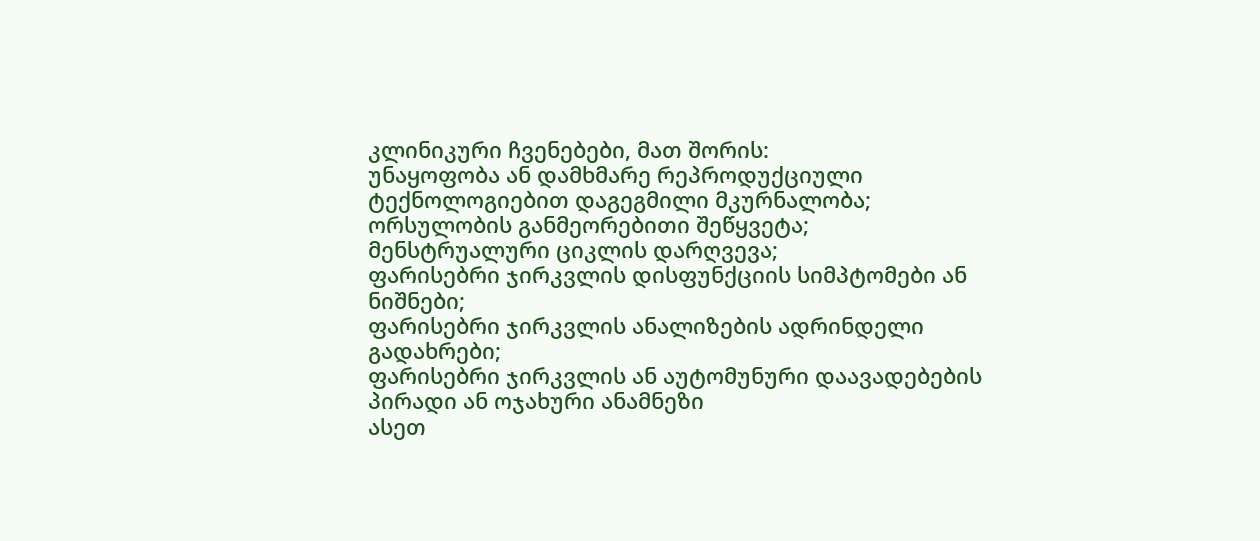კლინიკური ჩვენებები, მათ შორის:
უნაყოფობა ან დამხმარე რეპროდუქციული ტექნოლოგიებით დაგეგმილი მკურნალობა;
ორსულობის განმეორებითი შეწყვეტა;
მენსტრუალური ციკლის დარღვევა;
ფარისებრი ჯირკვლის დისფუნქციის სიმპტომები ან ნიშნები;
ფარისებრი ჯირკვლის ანალიზების ადრინდელი გადახრები;
ფარისებრი ჯირკვლის ან აუტომუნური დაავადებების პირადი ან ოჯახური ანამნეზი
ასეთ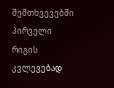შემთხვევებში პირველი რიგის კვლევებად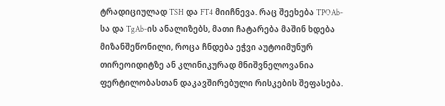ტრადიციულად TSH და FT4 მიიჩნევა. რაც შეეხება TPOAb-სა და TgAb-ის ანალიზებს, მათი ჩატარება მაშინ ხდება მიზანშეწონილი, როცა ჩნდება ეჭვი აუტოიმუნურ თირეოიდიტზე ან კლინიკურად მნიშვნელოვანია ფერტილობასთან დაკავშირებული რისკების შეფასება.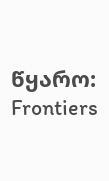წყარო: Frontiers